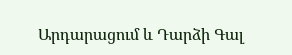Արդարացում և Դարձի Գալ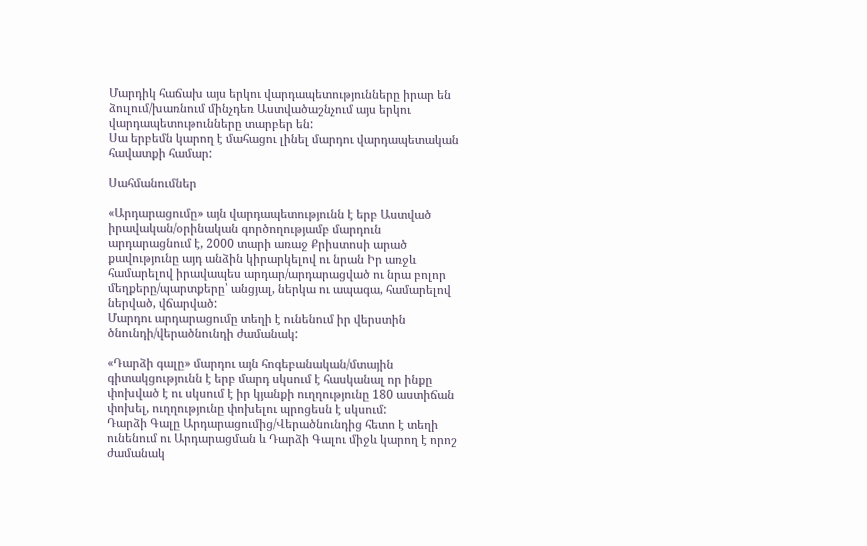Մարդիկ հաճախ այս երկու վարդապետությունները իրար են ձուլում/խառնում մինչդեռ Աստվածաշնչում այս երկու վարդապետութունները տարբեր են:
Սա երբեմն կարող է մահացու լինել մարդու վարդապետական հավատքի համար:

Սահմանումներ

«Արդարացումը» այն վարդապետությունն է երբ Աստված իրավական/օրինական գործողությամբ մարդուն արդարացնում է, 2000 տարի առաջ Քրիստոսի արած քավությունը այդ անձին կիրարկելով ու նրան Իր առջև համարելով իրավապես արդար/արդարացված ու նրա բոլոր մեղքերը/պարտքերը՝ անցյալ, ներկա ու ապագա, համարելով ներված, վճարված:
Մարդու արդարացումը տեղի է ունենում իր վերստին ծնունդի/վերածնունդի ժամանակ:

«Դարձի գալը» մարդու այն հոգեբանական/մտային գիտակցությունն է երբ մարդ սկսում է հասկանալ որ ինքը փոխված է ու սկսում է իր կյանքի ուղղությունը 180 աստիճան փոխել, ուղղությունը փոխելու պրոցեսն է սկսում:
Դարձի Գալը Արդարացումից/Վերածնունդից հետո է տեղի ունենում ու Արդարացման և Դարձի Գալու միջև կարող է որոշ ժամանակ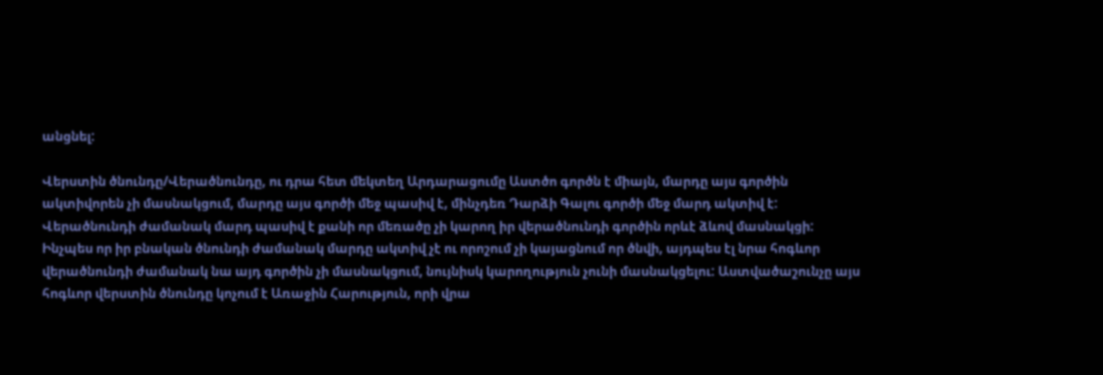անցնել:

Վերստին ծնունդը/Վերածնունդը, ու դրա հետ մեկտեղ Արդարացումը Աստծո գործն է միայն, մարդը այս գործին ակտիվորեն չի մասնակցում, մարդը այս գործի մեջ պասիվ է, մինչդեռ Դարձի Գալու գործի մեջ մարդ ակտիվ է:
Վերածնունդի ժամանակ մարդ պասիվ է քանի որ մեռածը չի կարող իր վերածնունդի գործին որևէ ձևով մասնակցի: Ինչպես որ իր բնական ծնունդի ժամանակ մարդը ակտիվ չէ ու որոշում չի կայացնում որ ծնվի, այդպես էլ նրա հոգևոր վերածնունդի ժամանակ նա այդ գործին չի մասնակցում, նույնիսկ կարողություն չունի մասնակցելու: Աստվածաշունչը այս հոգևոր վերստին ծնունդը կոչում է Առաջին Հարություն, որի վրա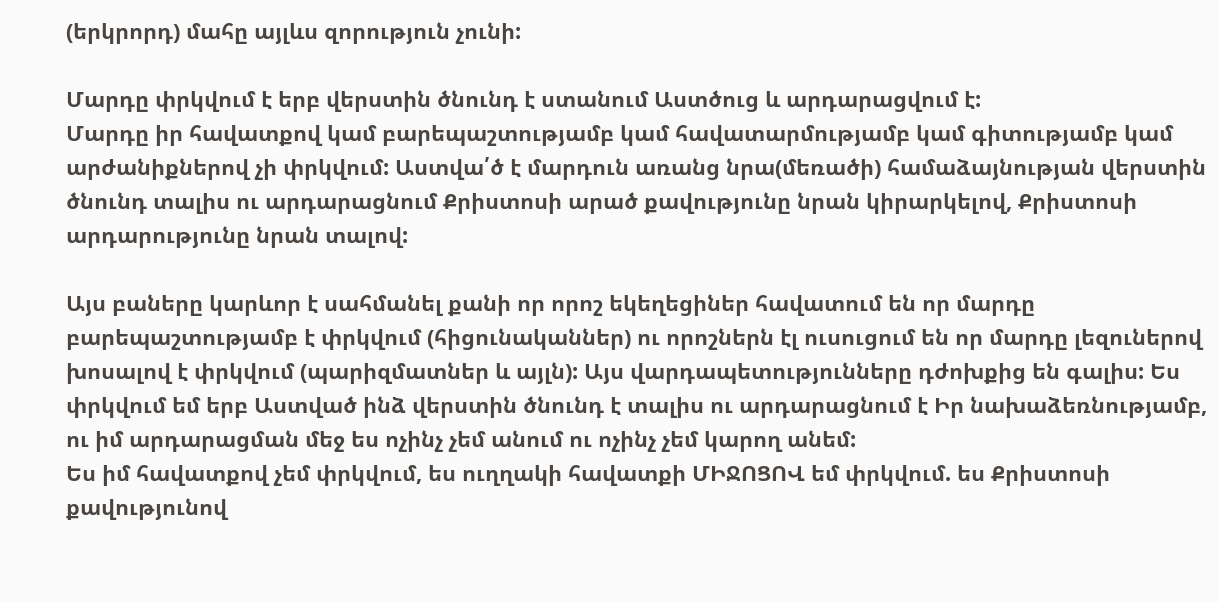(երկրորդ) մահը այլևս զորություն չունի:

Մարդը փրկվում է երբ վերստին ծնունդ է ստանում Աստծուց և արդարացվում է:
Մարդը իր հավատքով կամ բարեպաշտությամբ կամ հավատարմությամբ կամ գիտությամբ կամ արժանիքներով չի փրկվում: Աստվա՛ծ է մարդուն առանց նրա(մեռածի) համաձայնության վերստին ծնունդ տալիս ու արդարացնում Քրիստոսի արած քավությունը նրան կիրարկելով, Քրիստոսի արդարությունը նրան տալով:

Այս բաները կարևոր է սահմանել քանի որ որոշ եկեղեցիներ հավատում են որ մարդը բարեպաշտությամբ է փրկվում (հիցունականներ) ու որոշներն էլ ուսուցում են որ մարդը լեզուներով խոսալով է փրկվում (պարիզմատներ և այլն): Այս վարդապետությունները դժոխքից են գալիս: Ես փրկվում եմ երբ Աստված ինձ վերստին ծնունդ է տալիս ու արդարացնում է Իր նախաձեռնությամբ, ու իմ արդարացման մեջ ես ոչինչ չեմ անում ու ոչինչ չեմ կարող անեմ:
Ես իմ հավատքով չեմ փրկվում, ես ուղղակի հավատքի ՄԻՋՈՑՈՎ եմ փրկվում. ես Քրիստոսի քավությունով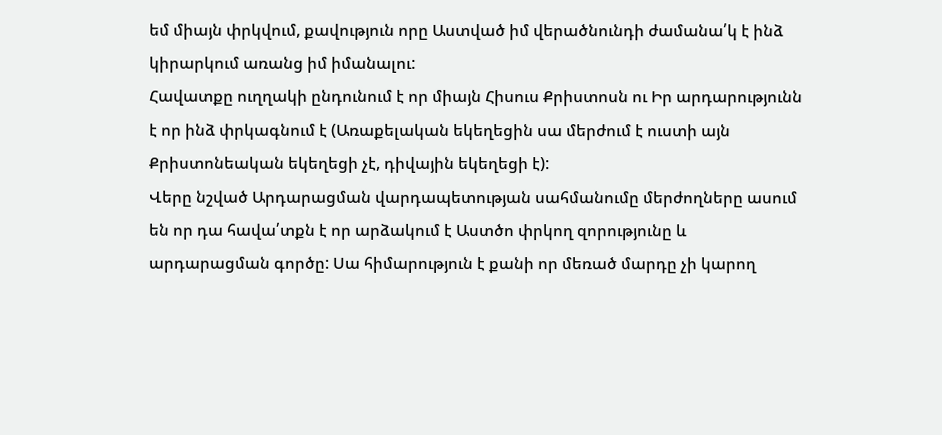եմ միայն փրկվում, քավություն որը Աստված իմ վերածնունդի ժամանա՛կ է ինձ կիրարկում առանց իմ իմանալու:
Հավատքը ուղղակի ընդունում է որ միայն Հիսուս Քրիստոսն ու Իր արդարությունն է որ ինձ փրկագնում է (Առաքելական եկեղեցին սա մերժում է ուստի այն Քրիստոնեական եկեղեցի չէ, դիվային եկեղեցի է):
Վերը նշված Արդարացման վարդապետության սահմանումը մերժողները ասում են որ դա հավա՛տքն է որ արձակում է Աստծո փրկող զորությունը և արդարացման գործը: Սա հիմարություն է քանի որ մեռած մարդը չի կարող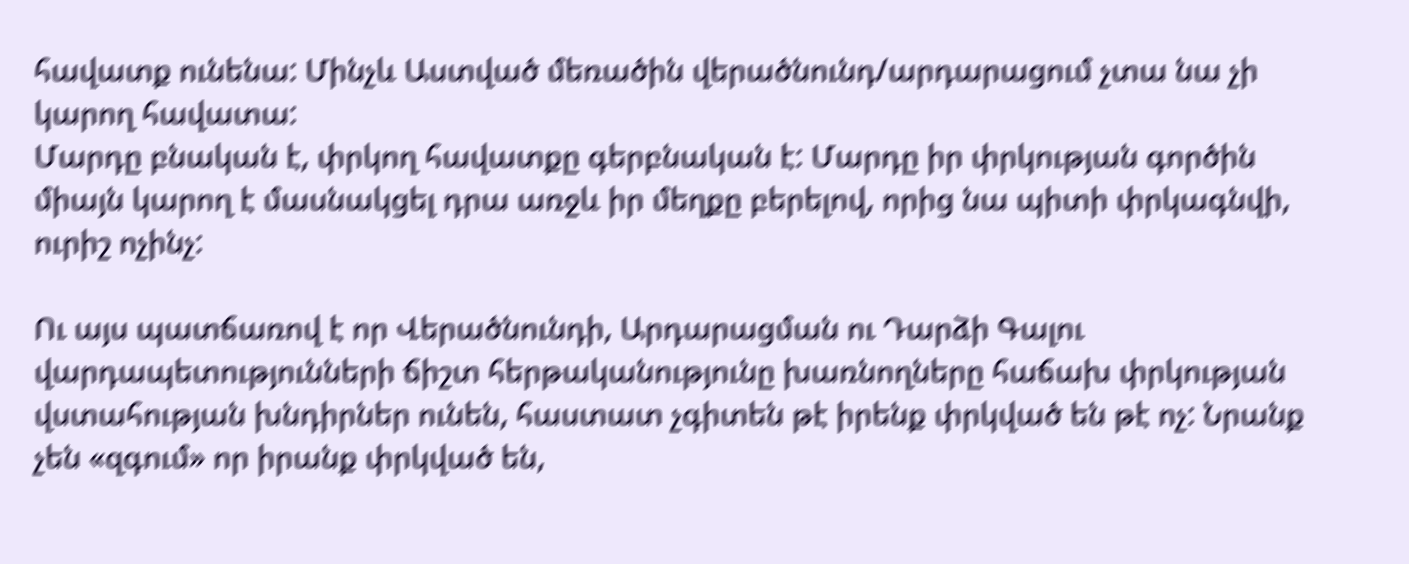հավատք ունենա: Մինչև Աստված մեռածին վերածնունդ/արդարացում չտա նա չի կարող հավատա:
Մարդը բնական է, փրկող հավատքը գերբնական է: Մարդը իր փրկության գործին միայն կարող է մասնակցել դրա առջև իր մեղքը բերելով, որից նա պիտի փրկագնվի, ուրիշ ոչինչ:

Ու այս պատճառով է որ Վերածնունդի, Արդարացման ու Դարձի Գալու վարդապետությունների ճիշտ հերթականությունը խառնողները հաճախ փրկության վստահության խնդիրներ ունեն, հաստատ չգիտեն թէ իրենք փրկված են թէ ոչ: Նրանք չեն «զգում» որ իրանք փրկված են,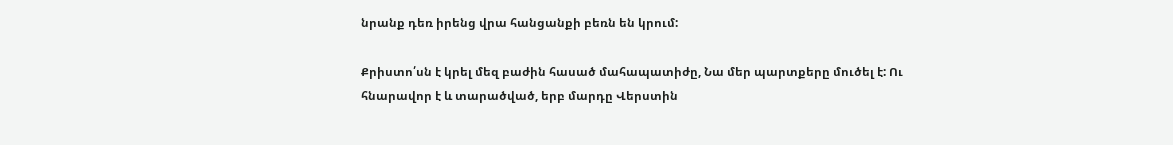նրանք դեռ իրենց վրա հանցանքի բեռն են կրում:

Քրիստո՛սն է կրել մեզ բաժին հասած մահապատիժը, Նա մեր պարտքերը մուծել է: Ու հնարավոր է և տարածված, երբ մարդը Վերստին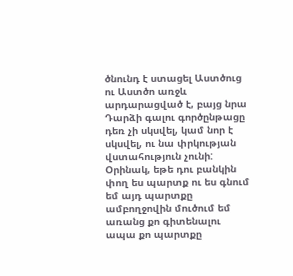ծնունդ է ստացել Աստծուց ու Աստծո առջև արդարացված է, բայց նրա Դարձի գալու գործընթացը դեռ չի սկսվել, կամ նոր է սկսվել, ու նա փրկության վստահություն չունի:
Օրինակ, եթե դու բանկին փող ես պարտք ու ես գնում եմ այդ պարտքը ամբողջովին մուծում եմ առանց քո գիտենալու ապա քո պարտքը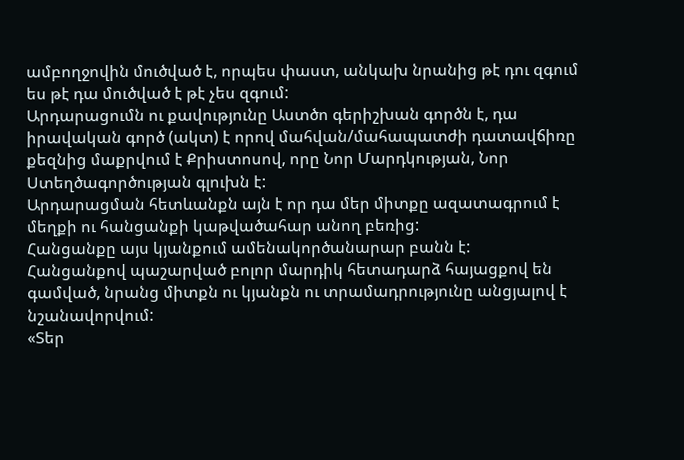ամբողջովին մուծված է, որպես փաստ, անկախ նրանից թէ դու զգում ես թէ դա մուծված է թէ չես զգում:
Արդարացումն ու քավությունը Աստծո գերիշխան գործն է, դա իրավական գործ (ակտ) է որով մահվան/մահապատժի դատավճիռը քեզնից մաքրվում է Քրիստոսով, որը Նոր Մարդկության, Նոր Ստեղծագործության գլուխն է:
Արդարացման հետևանքն այն է որ դա մեր միտքը ազատագրում է մեղքի ու հանցանքի կաթվածահար անող բեռից:
Հանցանքը այս կյանքում ամենակործանարար բանն է:
Հանցանքով պաշարված բոլոր մարդիկ հետադարձ հայացքով են գամված, նրանց միտքն ու կյանքն ու տրամադրությունը անցյալով է նշանավորվում:
«Տեր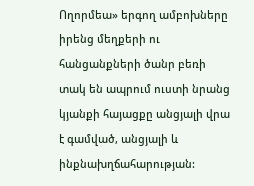Ողորմեա» երգող ամբոխները իրենց մեղքերի ու հանցանքների ծանր բեռի տակ են ապրում ուստի նրանց կյանքի հայացքը անցյալի վրա է գամված, անցյալի և ինքնախղճահարության: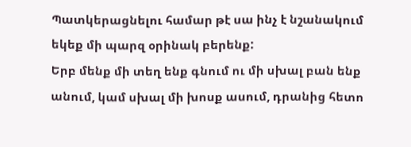Պատկերացնելու համար թէ սա ինչ է նշանակում եկեք մի պարզ օրինակ բերենք:
Երբ մենք մի տեղ ենք գնում ու մի սխալ բան ենք անում, կամ սխալ մի խոսք ասում, դրանից հետո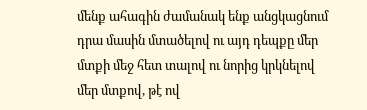մենք ահագին ժամանակ ենք անցկացնում դրա մասին մտածելով ու այդ դեպքը մեր մտքի մեջ հետ տալով ու նորից կրկնելով մեր մտքով, թէ ով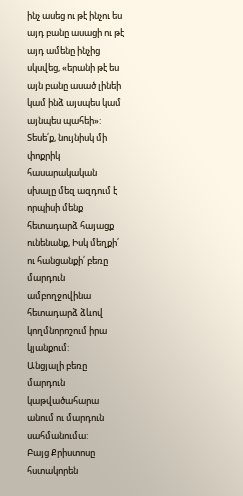ինչ ասեց ու թէ ինչու ես այդ բանը ասացի ու թէ այդ ամենը ինչից սկսվեց, «երանի թէ ես այն բանը ասած լինեի կամ ինձ այսպես կամ այնպես պահեի»:
Տեսե՛ք, նույնիսկ մի փոքրիկ հասարակական սխալը մեզ ազդում է որպիսի մենք հետադարձ հայացք ունենանք, Իսկ մեղքի՛ ու հանցանքի՛ բեռը մարդուն ամբողջովինա հետադարձ ձևով կողմնորոշում իրա կյանքում:
Անցյալի բեռը մարդուն կաթվածահարա անում ու մարդուն սահմանումա:
Բայց Քրիստոսը հստակորեն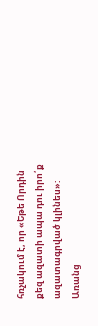հռչակում է, որ «Եթե Որդին քեզ ազատի ապա դու իրո՛ք ազատագրված կլինես»:
Առանց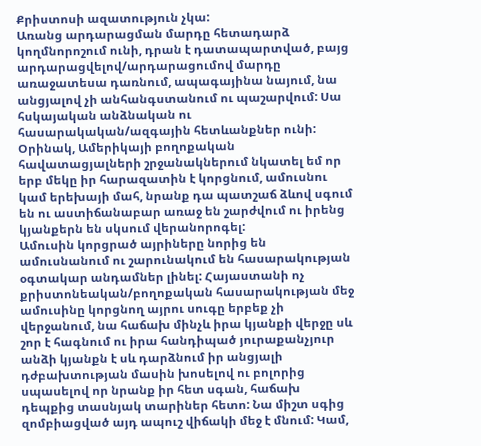Քրիստոսի ազատություն չկա:
Առանց արդարացման մարդը հետադարձ կողմնորոշում ունի, դրան է դատապարտված, բայց արդարացվելով/արդարացումով մարդը առաջատեսա դառնում, ապագայինա նայում, նա անցյալով չի անհանգստանում ու պաշարվում: Սա հսկայական անձնական ու հասարակական/ազգային հետևանքներ ունի: Օրինակ, Ամերիկայի բողոքական հավատացյալների շրջանակներում նկատել եմ որ երբ մեկը իր հարազատին է կորցնում, ամուսնու կամ երեխայի մահ, նրանք դա պատշաճ ձևով սգում են ու աստիճանաբար առաջ են շարժվում ու իրենց կյանքերն են սկսում վերանորոգել:
Ամուսին կորցրած այրիները նորից են ամուսնանում ու շարունակում են հասարակության օգտակար անդամներ լինել: Հայաստանի ոչ քրիստոնեական/բողոքական հասարակության մեջ ամուսինը կորցնող այրու սուգը երբեք չի վերջանում, նա հաճախ մինչև իրա կյանքի վերջը սև շոր է հագնում ու իրա հանդիպած յուրաքանչյուր անձի կյանքն է սև դարձնում իր անցյալի դժբախտության մասին խոսելով ու բոլորից սպասելով որ նրանք իր հետ սգան, հաճախ դեպքից տասնյակ տարիներ հետո: Նա միշտ սգից զոմբիացված այդ ապուշ վիճակի մեջ է մնում: Կամ,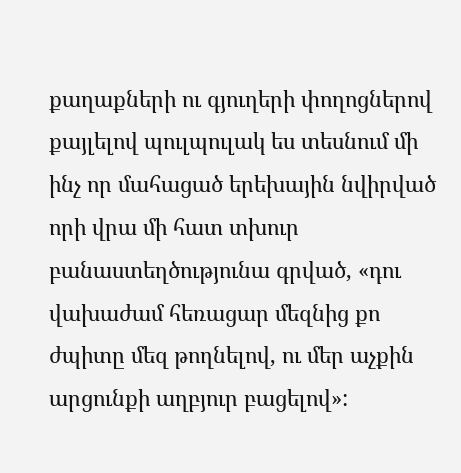քաղաքների ու գյուղերի փողոցներով քայլելով պուլպուլակ ես տեսնում մի ինչ որ մահացած երեխային նվիրված որի վրա մի հատ տխուր բանաստեղծությունա գրված, «դու վախաժամ հեռացար մեզնից քո ժպիտը մեզ թողնելով, ու մեր աչքին արցունքի աղբյուր բացելով»: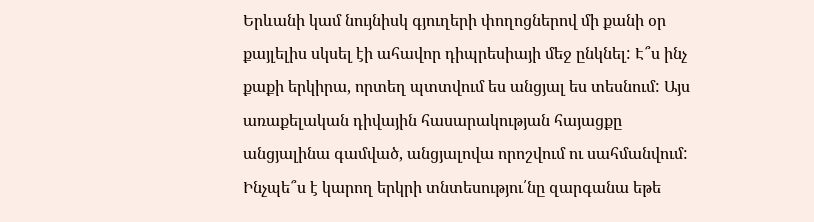Երևանի կամ նույնիսկ գյուղերի փողոցներով մի քանի օր քայլելիս սկսել էի ահավոր դիպրեսիայի մեջ ընկնել: Է՞ս ինչ քաքի երկիրա, որտեղ պտտվում ես անցյալ ես տեսնում: Այս առաքելական դիվային հասարակության հայացքը անցյալինա գամված, անցյալովա որոշվում ու սահմանվում: Ինչպե՞ս է կարող երկրի տնտեսությու՛նը զարգանա եթե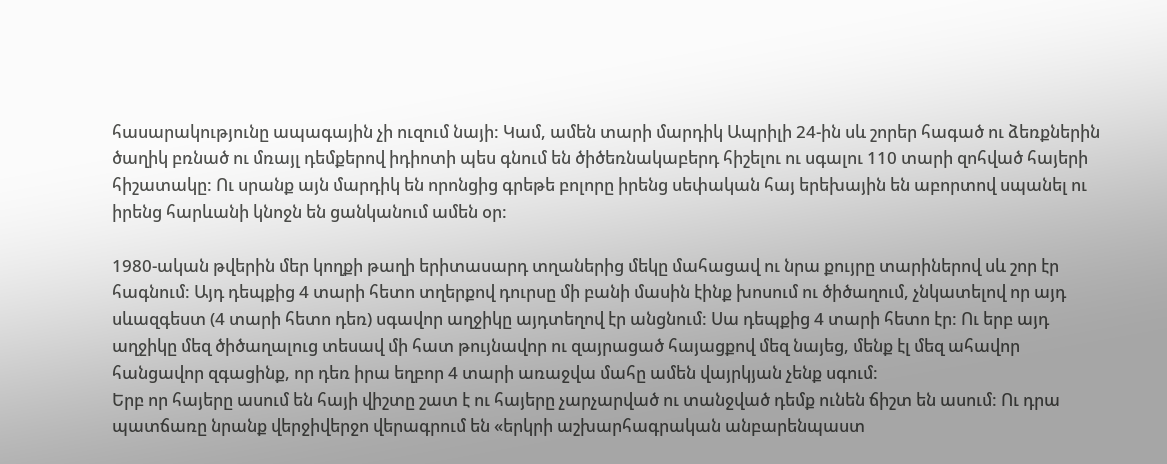հասարակությունը ապագային չի ուզում նայի: Կամ, ամեն տարի մարդիկ Ապրիլի 24-ին սև շորեր հագած ու ձեռքներին ծաղիկ բռնած ու մռայլ դեմքերով իդիոտի պես գնում են ծիծեռնակաբերդ հիշելու ու սգալու 110 տարի զոհված հայերի հիշատակը: Ու սրանք այն մարդիկ են որոնցից գրեթե բոլորը իրենց սեփական հայ երեխային են աբորտով սպանել ու իրենց հարևանի կնոջն են ցանկանում ամեն օր:

1980-ական թվերին մեր կողքի թաղի երիտասարդ տղաներից մեկը մահացավ ու նրա քույրը տարիներով սև շոր էր հագնում: Այդ դեպքից 4 տարի հետո տղերքով դուրսը մի բանի մասին էինք խոսում ու ծիծաղում, չնկատելով որ այդ սևազգեստ (4 տարի հետո դեռ) սգավոր աղջիկը այդտեղով էր անցնում: Սա դեպքից 4 տարի հետո էր: Ու երբ այդ աղջիկը մեզ ծիծաղալուց տեսավ մի հատ թույնավոր ու զայրացած հայացքով մեզ նայեց, մենք էլ մեզ ահավոր հանցավոր զգացինք, որ դեռ իրա եղբոր 4 տարի առաջվա մահը ամեն վայրկյան չենք սգում:
Երբ որ հայերը ասում են հայի վիշտը շատ է ու հայերը չարչարված ու տանջված դեմք ունեն ճիշտ են ասում: Ու դրա պատճառը նրանք վերջիվերջո վերագրում են «երկրի աշխարհագրական անբարենպաստ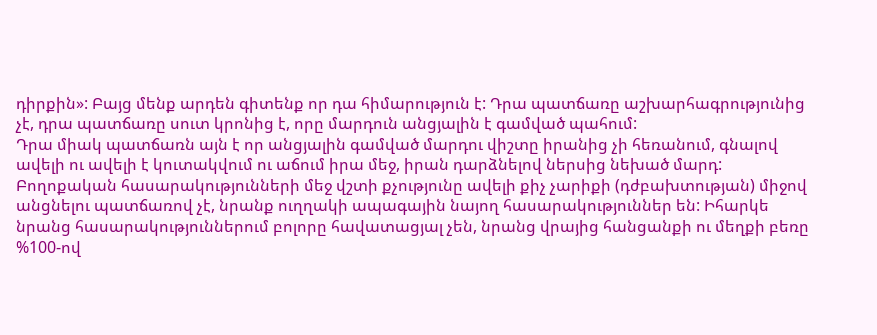դիրքին»: Բայց մենք արդեն գիտենք որ դա հիմարություն է: Դրա պատճառը աշխարհագրությունից չէ, դրա պատճառը սուտ կրոնից է, որը մարդուն անցյալին է գամված պահում:
Դրա միակ պատճառն այն է որ անցյալին գամված մարդու վիշտը իրանից չի հեռանում, գնալով ավելի ու ավելի է կուտակվում ու աճում իրա մեջ, իրան դարձնելով ներսից նեխած մարդ: Բողոքական հասարակությունների մեջ վշտի քչությունը ավելի քիչ չարիքի (դժբախտության) միջով անցնելու պատճառով չէ, նրանք ուղղակի ապագային նայող հասարակություններ են: Իհարկե նրանց հասարակություններում բոլորը հավատացյալ չեն, նրանց վրայից հանցանքի ու մեղքի բեռը %100-ով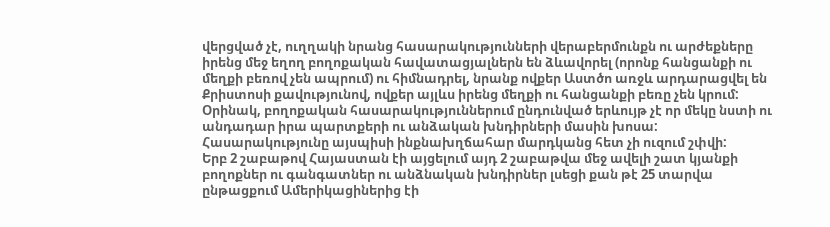վերցված չէ, ուղղակի նրանց հասարակությունների վերաբերմունքն ու արժեքները իրենց մեջ եղող բողոքական հավատացյալներն են ձևավորել (որոնք հանցանքի ու մեղքի բեռով չեն ապրում) ու հիմնադրել, նրանք ովքեր Աստծո առջև արդարացվել են Քրիստոսի քավությունով, ովքեր այլևս իրենց մեղքի ու հանցանքի բեռը չեն կրում:
Օրինակ, բողոքական հասարակություններում ընդունված երևույթ չէ որ մեկը նստի ու անդադար իրա պարտքերի ու անձական խնդիրների մասին խոսա: Հասարակությունը այսպիսի ինքնախղճահար մարդկանց հետ չի ուզում շփվի:
Երբ 2 շաբաթով Հայաստան էի այցելում այդ 2 շաբաթվա մեջ ավելի շատ կյանքի բողոքներ ու գանգատներ ու անձնական խնդիրներ լսեցի քան թէ 25 տարվա ընթացքում Ամերիկացիներից էի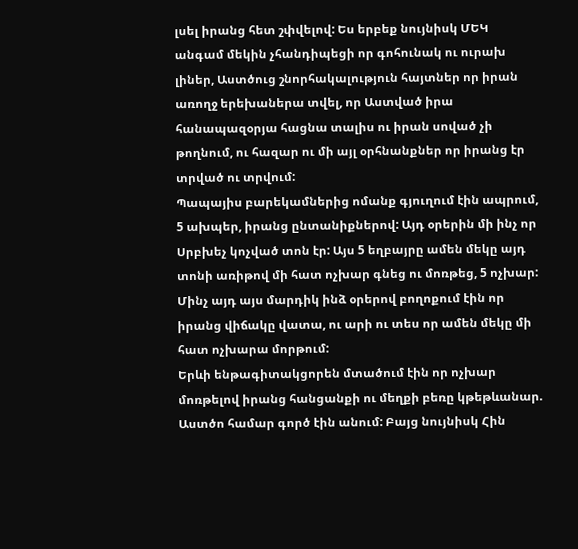լսել իրանց հետ շփվելով: Ես երբեք նույնիսկ ՄԵԿ անգամ մեկին չհանդիպեցի որ գոհունակ ու ուրախ լիներ, Աստծուց շնորհակալություն հայտներ որ իրան առողջ երեխաներա տվել, որ Աստված իրա հանապազօրյա հացնա տալիս ու իրան սոված չի թողնում, ու հազար ու մի այլ օրհնանքներ որ իրանց էր տրված ու տրվում:
Պապայիս բարեկամներից ոմանք գյուղում էին ապրում, 5 ախպեր, իրանց ընտանիքներով: Այդ օրերին մի ինչ որ Սրբխեչ կոչված տոն էր: Այս 5 եղբայրը ամեն մեկը այդ տոնի առիթով մի հատ ոչխար գնեց ու մոռթեց, 5 ոչխար:
Մինչ այդ այս մարդիկ ինձ օրերով բողոքում էին որ իրանց վիճակը վատա, ու արի ու տես որ ամեն մեկը մի հատ ոչխարա մորթում:
Երևի ենթագիտակցորեն մտածում էին որ ոչխար մոռթելով իրանց հանցանքի ու մեղքի բեռը կթեթևանար. Աստծո համար գործ էին անում: Բայց նույնիսկ Հին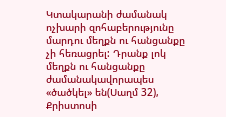Կտակարանի ժամանակ ոչխարի զոհաբերությունը մարդու մեղքն ու հանցանքը չի հեռացրել: Դրանք լոկ մեղքն ու հանցանքը ժամանակավորապես «ծածկել» են(Սաղմ 32), Քրիստոսի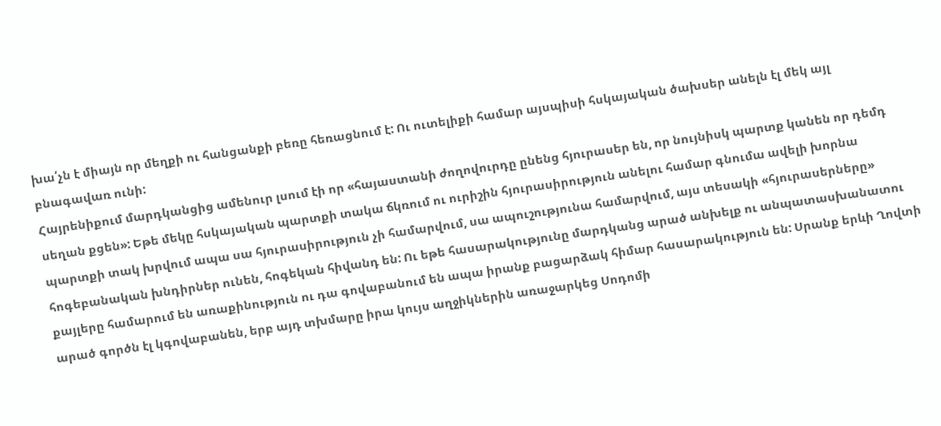խա՛չն է միայն որ մեղքի ու հանցանքի բեռը հեռացնում է: Ու ուտելիքի համար այսպիսի հսկայական ծախսեր անելն էլ մեկ այլ բնագավառ ունի:
Հայրենիքում մարդկանցից ամենուր լսում էի որ «հայաստանի ժողովուրդը ընենց հյուրասեր են, որ նույնիսկ պարտք կանեն որ դեմդ սեղան քցեն»: Եթե մեկը հսկայական պարտքի տակա ճկռում ու ուրիշին հյուրասիրություն անելու համար գնումա ավելի խորնա պարտքի տակ խրվում ապա սա հյուրասիրություն չի համարվում, սա ապուշությունա համարվում, այս տեսակի «հյուրասերները» հոգեբանական խնդիրներ ունեն, հոգեկան հիվանդ են: Ու եթե հասարակությունը մարդկանց արած անխելք ու անպատասխանատու քայլերը համարում են առաքինություն ու դա գովաբանում են ապա իրանք բացարձակ հիմար հասարակություն են: Սրանք երևի Ղովտի արած գործն էլ կգովաբանեն, երբ այդ տխմարը իրա կույս աղջիկներին առաջարկեց Սոդոմի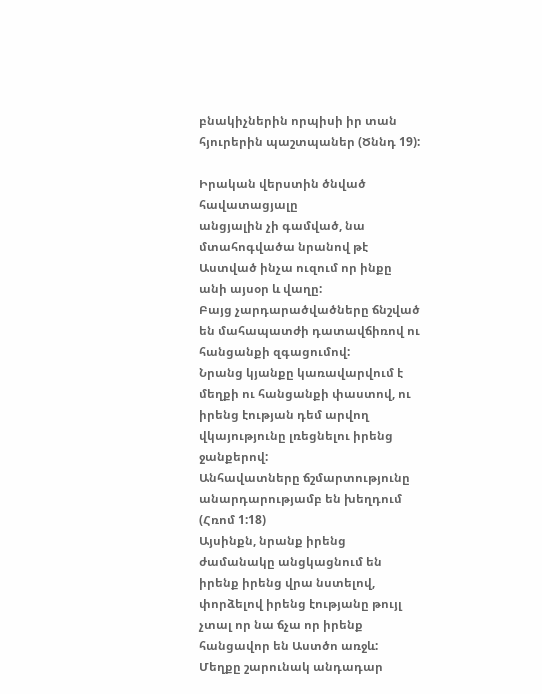բնակիչներին որպիսի իր տան հյուրերին պաշտպաներ (Ծննդ 19):

Իրական վերստին ծնված հավատացյալը
անցյալին չի գամված, նա մտահոգվածա նրանով թէ Աստված ինչա ուզում որ ինքը անի այսօր և վաղը:
Բայց չարդարածվածները ճնշված են մահապատժի դատավճիռով ու հանցանքի զգացումով:
Նրանց կյանքը կառավարվում է մեղքի ու հանցանքի փաստով, ու իրենց էության դեմ արվող վկայությունը լռեցնելու իրենց ջանքերով:
Անհավատները ճշմարտությունը անարդարությամբ են խեղդում (Հռոմ 1:18)
Այսինքն, նրանք իրենց ժամանակը անցկացնում են իրենք իրենց վրա նստելով, փորձելով իրենց էությանը թույլ չտալ որ նա ճչա որ իրենք հանցավոր են Աստծո առջև:
Մեղքը շարունակ անդադար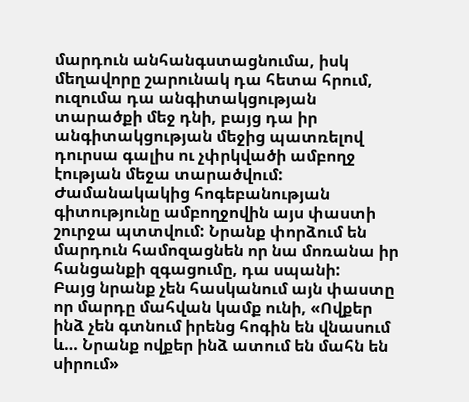մարդուն անհանգստացնումա, իսկ մեղավորը շարունակ դա հետա հրում, ուզումա դա անգիտակցության տարածքի մեջ դնի, բայց դա իր անգիտակցության մեջից պատռելով դուրսա գալիս ու չփրկվածի ամբողջ էության մեջա տարածվում:
Ժամանակակից հոգեբանության գիտությունը ամբողջովին այս փաստի շուրջա պտտվում: Նրանք փորձում են մարդուն համոզացնեն որ նա մոռանա իր հանցանքի զգացումը, դա սպանի:
Բայց նրանք չեն հասկանում այն փաստը որ մարդը մահվան կամք ունի, «Ովքեր ինձ չեն գտնում իրենց հոգին են վնասում և… Նրանք ովքեր ինձ ատում են մահն են սիրում»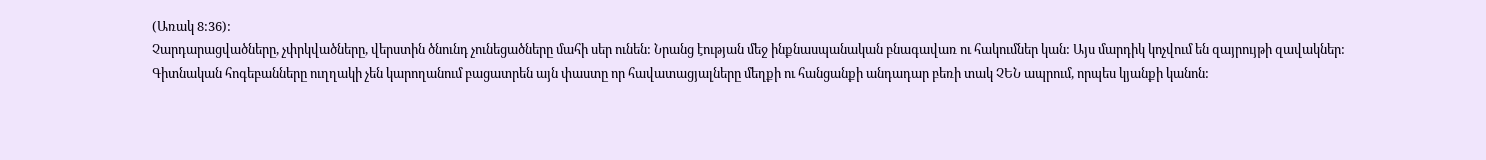(Առակ 8:36):
Չարդարացվածները, չփրկվածները, վերստին ծնունդ չունեցածները մահի սեր ունեն: Նրանց էության մեջ ինքնասպանական բնագավառ ու հակումներ կան: Այս մարդիկ կոչվում են զայրույթի զավակներ:
Գիտնական հոգեբանները ուղղակի չեն կարողանում բացատրեն այն փաստը որ հավատացյալները մեղքի ու հանցանքի անդադար բեռի տակ ՉԵՆ ապրում, որպես կյանքի կանոն: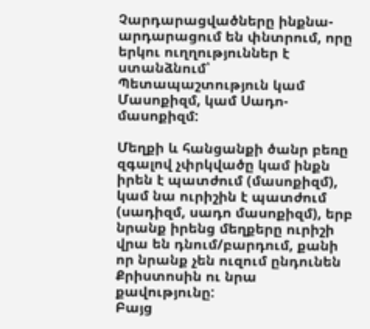Չարդարացվածները ինքնա-արդարացում են փնտրում, որը երկու ուղղություններ է ստանձնում՝ Պետապաշտություն կամ Մասոքիզմ, կամ Սադո-մասոքիզմ:

Մեղքի և հանցանքի ծանր բեռը զգալով չփրկվածը կամ ինքն իրեն է պատժում (մասոքիզմ), կամ նա ուրիշին է պատժում (սադիզմ, սադո մասոքիզմ), երբ նրանք իրենց մեղքերը ուրիշի վրա են դնում/բարդում, քանի որ նրանք չեն ուզում ընդունեն Քրիստոսին ու նրա քավությունը:
Բայց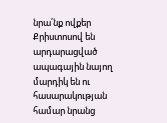նրա՛նք ովքեր Քրիստոսով են արդարացված ապագային նայող մարդիկ են ու հասարակության համար նրանց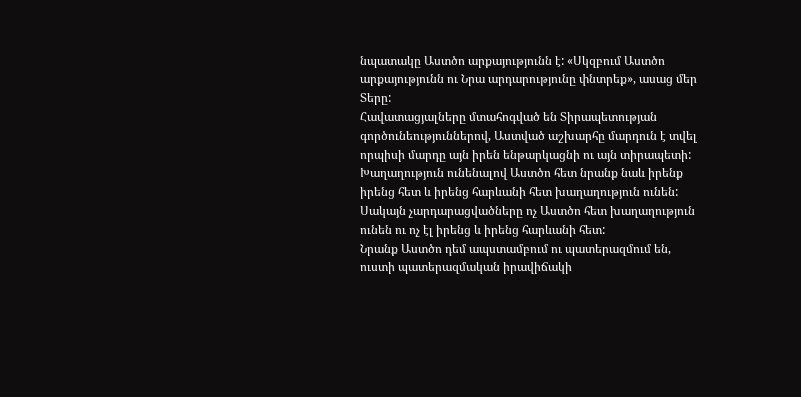նպատակը Աստծո արքայությունն է: «Սկզբում Աստծո արքայությունն ու Նրա արդարությունը փնտրեք», ասաց մեր Տերը:
Հավատացյալները մտահոգված են Տիրապետության գործունեություններով, Աստված աշխարհը մարդուն է տվել որպիսի մարդը այն իրեն ենթարկացնի ու այն տիրապետի:
Խաղաղություն ունենալով Աստծո հետ նրանք նաև իրենք իրենց հետ և իրենց հարևանի հետ խաղաղություն ունեն: Սակայն չարդարացվածները ոչ Աստծո հետ խաղաղություն ունեն ու ոչ էլ իրենց և իրենց հարևանի հետ:
Նրանք Աստծո դեմ ապստամբում ու պատերազմում են, ուստի պատերազմական իրավիճակի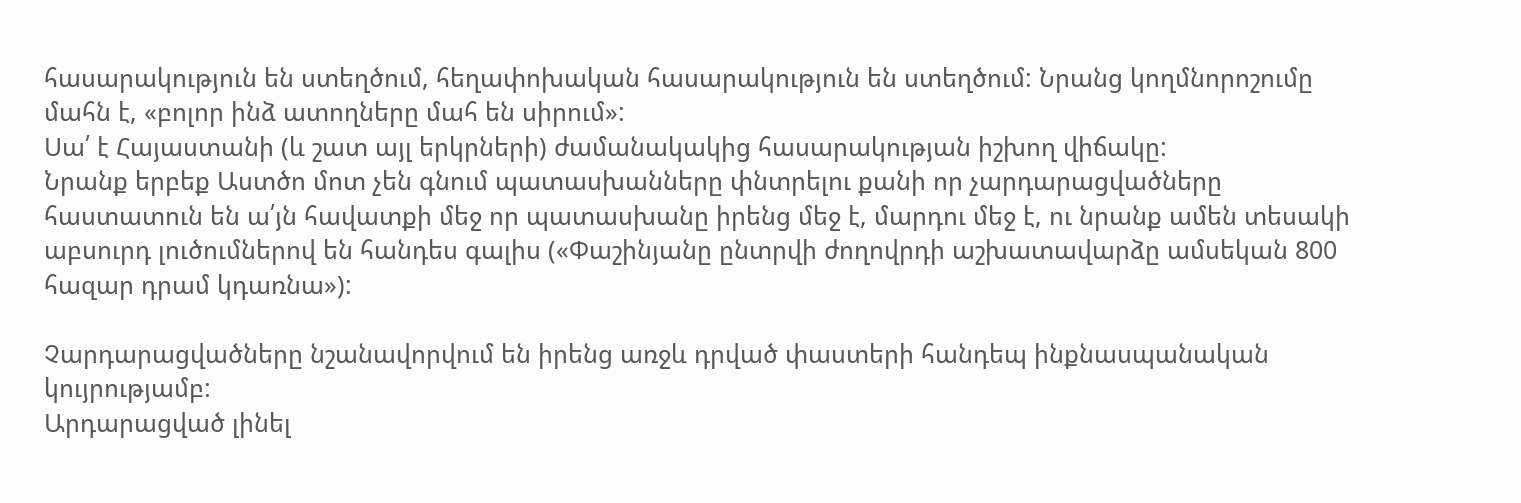հասարակություն են ստեղծում, հեղափոխական հասարակություն են ստեղծում: Նրանց կողմնորոշումը մահն է, «բոլոր ինձ ատողները մահ են սիրում»:
Սա՛ է Հայաստանի (և շատ այլ երկրների) ժամանակակից հասարակության իշխող վիճակը:
Նրանք երբեք Աստծո մոտ չեն գնում պատասխանները փնտրելու քանի որ չարդարացվածները հաստատուն են ա՛յն հավատքի մեջ որ պատասխանը իրենց մեջ է, մարդու մեջ է, ու նրանք ամեն տեսակի աբսուրդ լուծումներով են հանդես գալիս («Փաշինյանը ընտրվի ժողովրդի աշխատավարձը ամսեկան 800 հազար դրամ կդառնա»):

Չարդարացվածները նշանավորվում են իրենց առջև դրված փաստերի հանդեպ ինքնասպանական կույրությամբ:
Արդարացված լինել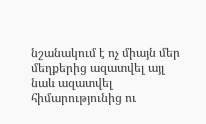նշանակում է ոչ միայն մեր մեղքերից ազատվել այլ նաև ազատվել հիմարությունից ու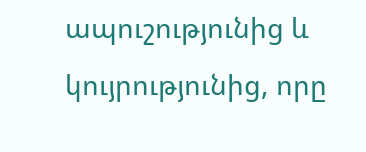ապուշությունից և կույրությունից, որը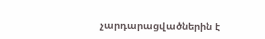չարդարացվածներին է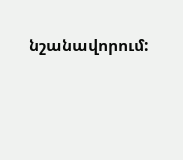նշանավորում: